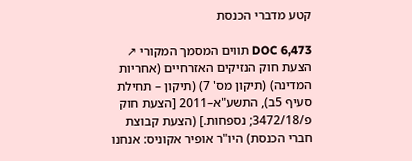קטע מדברי הכנסת

DOC 6,473 תווים המסמך המקורי ↗
הצעת חוק הנזיקים האזרחיים (אחריות המדינה) (תיקון מס' 7) (תיקון – תחילת סעיף 5ב), התשע"א–2011 [הצעת חוק פ/3472/18; נספחות.] (הצעת קבוצת חברי הכנסת) היו"ר אופיר אקוניס: אנחנו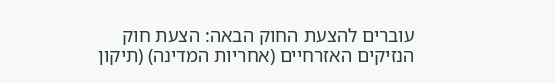עוברים להצעת החוק הבאה: הצעת חוק הנזיקים האזרחיים (אחריות המדינה) (תיקון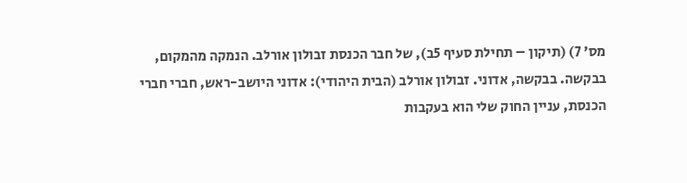מס' 7) (תיקון – תחילת סעיף 5ב), של חבר הכנסת זבולון אורלב. הנמקה מהמקום, בבקשה. בבקשה, אדוני. זבולון אורלב (הבית היהודי): אדוני היושב-ראש, חברי חברי הכנסת, עניין החוק שלי הוא בעקבות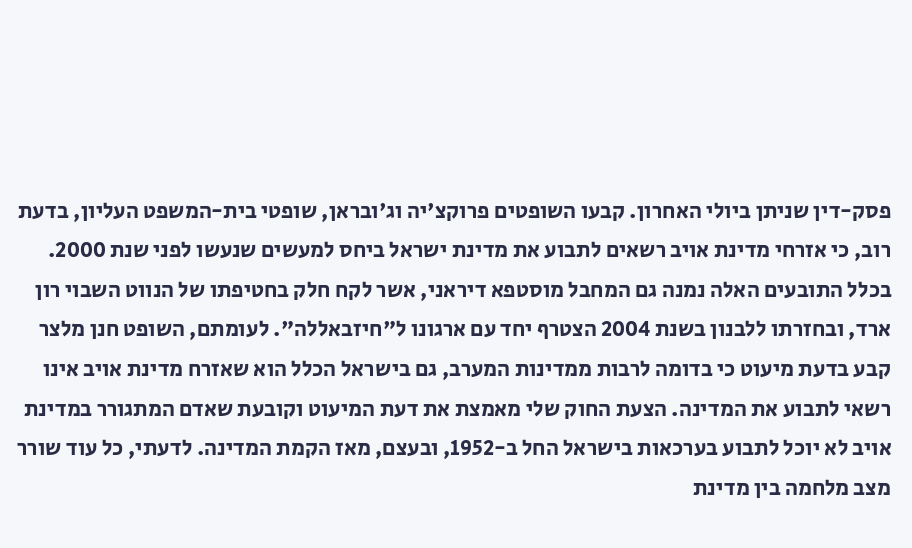פסק-דין שניתן ביולי האחרון. קבעו השופטים פרוקצ'יה וג'ובראן, שופטי בית-המשפט העליון, בדעת רוב, כי אזרחי מדינת אויב רשאים לתבוע את מדינת ישראל ביחס למעשים שנעשו לפני שנת 2000. בכלל התובעים האלה נמנה גם המחבל מוסטפא דיראני, אשר לקח חלק בחטיפתו של הנווט השבוי רון ארד, ובחזרתו ללבנון בשנת 2004 הצטרף יחד עם ארגונו ל"חיזבאללה". לעומתם, השופט חנן מלצר קבע בדעת מיעוט כי בדומה לרבות ממדינות המערב, גם בישראל הכלל הוא שאזרח מדינת אויב אינו רשאי לתבוע את המדינה. הצעת החוק שלי מאמצת את דעת המיעוט וקובעת שאדם המתגורר במדינת אויב לא יוכל לתבוע בערכאות בישראל החל ב-1952, ובעצם, מאז הקמת המדינה. לדעתי, כל עוד שורר מצב מלחמה בין מדינת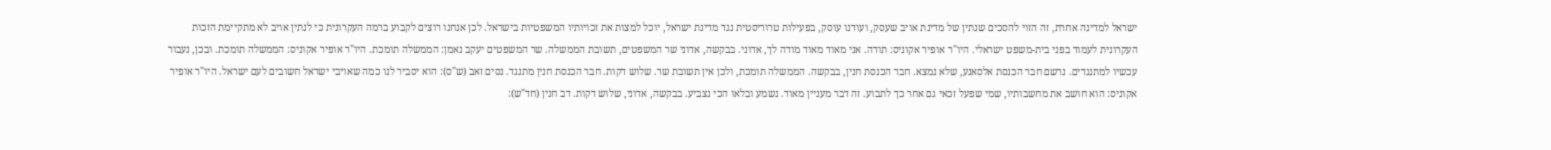ישראל למדינה אחרת, זה הזוי להסכים שנתין של מדינת אויב שעסק, ועודנו עוסק, בפעילות טרוריסטית נגד מדינת ישראל, יוכל למצות את זכויותיו המשפטיות בישראל. לכן אנחנו רוצים לקבוע ברמה העקרונית כי לנתין אויב לא מתקיימת הזכות העקרונית לעמוד בפני בית-משפט ישראלי. היו"ר אופיר אקוניס: תודה. אני מאוד מאוד מודה לך, אדוני. בבקשה, אדוני שר המשפטים, תשובת הממשלה. שר המשפטים יעקב נאמן: הממשלה תומכת. היו"ר אופיר אקוניס: הממשלה תומכת. ובכן, נעבור עכשיו למתנגדים. נרשם חבר הכנסת אלסאנע, שלא נמצא. חבר הכנסת חנין, בבקשה. הממשלה תומכת, ולכן אין תשובת שר. שלוש דקות. חבר הכנסת חנין מתנגד. נסים זאב (ש"ס): הוא יסביר לנו כמה שאויבי ישראל חשובים לעם ישראל. היו"ר אופיר אקוניס: הוא חושב את מחשבותיו, שמי שפעל זכאי גם אחר כך לתבוע. זה דבר מעניין מאוד. נשמע ובלאו הכי נצביע. בבקשה, אדוני, שלוש דקות. דב חנין (חד"ש):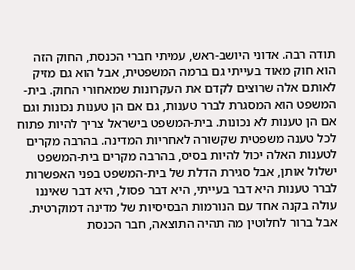תודה רבה. אדוני היושב-ראש, עמיתי חברי הכנסת, החוק הזה הוא חוק מאוד בעייתי גם ברמה המשפטית, אבל הוא גם מזיק לאותם אלה שרוצים לקדם את העקרונות שמאחורי החוק. בית-המשפט הוא המסגרת לברר טענות, גם אם הן טענות נכונות וגם אם הן טענות לא נכונות. בית-המשפט בישראל צריך להיות פתוח לכל טענה משפטית שקשורה לאחריות המדינה. בהרבה מקרים לטענות האלה יכול להיות בסיס, בהרבה מקרים בית-המשפט ישלול אותן, אבל סגירת הדלת של בית-המשפט בפני האפשרות לברר טענות היא דבר בעייתי, היא דבר פסול, היא דבר שאיננו עולה בקנה אחד עם הנורמות הבסיסיות של מדינה דמוקרטית. אבל ברור לחלוטין מה תהיה התוצאה, חבר הכנסת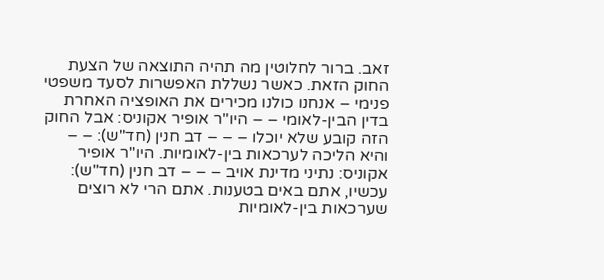זאב. ברור לחלוטין מה תהיה התוצאה של הצעת החוק הזאת. כאשר נשללת האפשרות לסעד משפטי פנימי – אנחנו כולנו מכירים את האופציה האחרת בדין הבין-לאומי – – היו"ר אופיר אקוניס: אבל החוק הזה קובע שלא יוכלו – – – דב חנין (חד"ש): – – והיא הליכה לערכאות בין-לאומיות. היו"ר אופיר אקוניס: נתיני מדינת אויב – – – דב חנין (חד"ש): עכשיו, אתם באים בטענות. אתם הרי לא רוצים שערכאות בין-לאומיות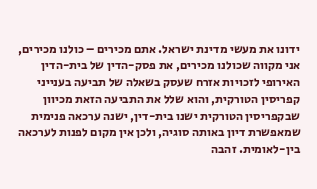ידונו את מעשי מדינת ישראל. אתם מכירים – כולנו מכירים, אני מקווה שכולנו מכירים, את פסק-הדין של בית-הדין האירופי לזכויות אזרח שעסק בשאלה של תביעה בענייני קפריסין הטורקית, והוא שלל את התביעה הזאת מכיוון שבקפריסין הטורקית ישנו בית-דין, ישנה ערכאה פנימית שמאפשרת דיון באותה סוגיה, ולכן אין מקום לפנות לערכאה בין-לאומית. זהבה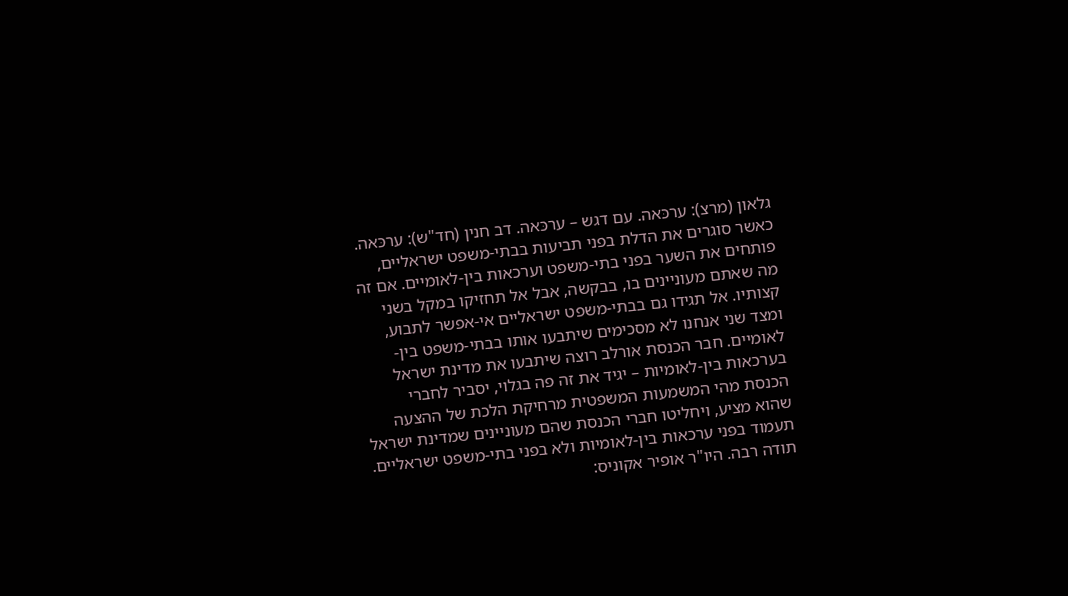גלאון (מרצ): ערכּאה. עם דגש – ערכּאה. דב חנין (חד"ש): ערכּאה. כאשר סוגרים את הדלת בפני תביעות בבתי-משפט ישראליים, פותחים את השער בפני בתי-משפט וערכאות בין-לאומיים. אם זה מה שאתם מעוניינים בו, בבקשה, אבל אל תחזיקו במקל בשני קצותיו. אל תגידו גם בבתי-משפט ישראליים אי-אפשר לתבוע, ומצד שני אנחנו לא מסכימים שיתבעו אותו בבתי-משפט בין-לאומיים. חבר הכנסת אורלב רוצה שיתבעו את מדינת ישראל בערכאות בין-לאומיות – יגיד את זה פה בגלוי, יסביר לחברי הכנסת מהי המשמעות המשפטית מרחיקת הלכת של ההצעה שהוא מציע, ויחליטו חברי הכנסת שהם מעוניינים שמדינת ישראל תעמוד בפני ערכאות בין-לאומיות ולא בפני בתי-משפט ישראליים. תודה רבה. היו"ר אופיר אקוניס: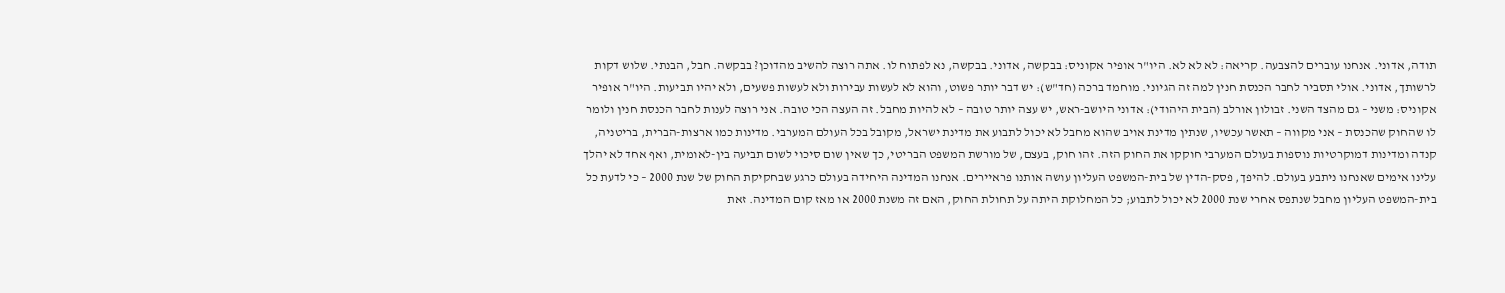תודה, אדוני. אנחנו עוברים להצבעה. קריאה: לא לא לא. היו"ר אופיר אקוניס: בבקשה, אדוני. בבקשה, נא לפתוח לו. אתה רוצה להשיב מהדוכן? בבקשה. חבל, הבנתי. שלוש דקות לרשותך, אדוני. אולי תסביר לחבר הכנסת חנין למה זה הגיוני. מוחמד ברכה (חד"ש): יש דבר יותר פשוט, והוא לא לעשות עבירות ולא לעשות פשעים, ולא יהיו תביעות. היו"ר אופיר אקוניס: משני – גם מהצד השני. זבולון אורלב (הבית היהודי): אדוני היושב-ראש, יש עצה יותר טובה – לא להיות מחבל. זה העצה הכי טובה. אני רוצה לענות לחבר הכנסת חנין ולומר לו שהחוק שהכנסת – אני מקווה – תאשר עכשיו, שנתין מדינת אויב שהוא מחבל לא יכול לתבוע את מדינת ישראל, מקובל בכל העולם המערבי. מדינות כמו ארצות-הברית, בריטניה, קנדה ומדינות דמוקרטיות נוספות בעולם המערבי חוקקו את החוק הזה. זהו חוק, בעצם, של מורשת המשפט הבריטי, כך שאין שום סיכוי לשום תביעה בין-לאומית, ואף אחד לא יהלך עלינו אימים שאנחנו ניתבע בעולם. להיפך, פסק-הדין של בית-המשפט העליון עושה אותנו פראיירים. אנחנו המדינה היחידה בעולם כרגע שבחקיקת החוק של שנת 2000 – כי לדעת כל בית-המשפט העליון מחבל שנתפס אחרי שנת 2000 לא יכול לתבוע; כל המחלוקת היתה על תחולת החוק, האם זה משנת 2000 או מאז קום המדינה. זאת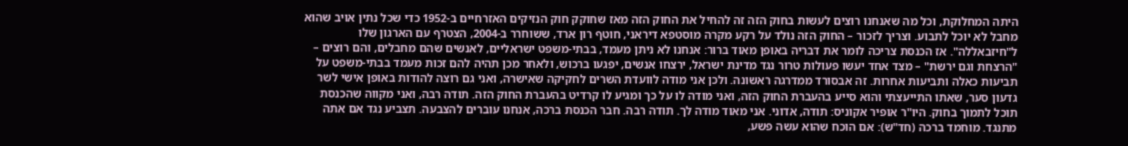היתה המחלוקת, וכל מה שאנחנו רוצים לעשות בחוק הזה זה להחיל את החוק הזה מאז שחוקק חוק הנזיקים האזרחיים ב-1952 כדי שכל נתין אויב שהוא מחבל לא יוכל לתבוע. וצריך לזכור – החוק הזה נולד על רקע מקרה מוסטפא דיראני, חוטף רון ארד, ששוחרר ב-2004, הצטרף עם הארגון שלו ל"חיזבאללה". אז הכנסת צריכה לומר את דבריה באופן מאוד ברור: אנחנו לא ניתן מעמד, בבתי-משפט ישראליים, לאנשים שהם מחבלים, והם רוצים – "הרצחת וגם ירשת" – מצד אחד יעשו פעולות טרור נגד מדינת ישראל, ירצחו אנשים, יפגעו ברכוש, ולאחר מכן תהיה להם זכות מעמד בבתי-משפט על תביעות כאלה ותביעות אחרות. זה אבסורד ממדרגה ראשונה. ולכן אני מודה לוועדת השרים לחקיקה שאישרה, ואני גם רוצה להודות באופן אישי לשר גדעון סער, שאתו התייעצתי והוא סייע בהעברת החוק הזה, ואני מודה לו על כך ומגיע לו קרדיט בהעברת החוק הזה. תודה רבה, ואני מקווה שהכנסת תוכל לתמוך בחוק. היו"ר אופיר אקוניס: תודה, אדוני. אני מאוד מודה לך. תודה רבה. חבר הכנסת ברכה, אנחנו עוברים להצבעה. תצביע נגד אם אתה מתנגד. מוחמד ברכה (חד"ש): אם הוכח שהוא עשה פשע,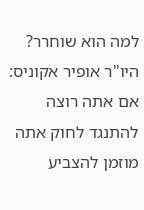למה הוא שוחרר? היו"ר אופיר אקוניס: אם אתה רוצה להתנגד לחוק אתה מוזמן להצביע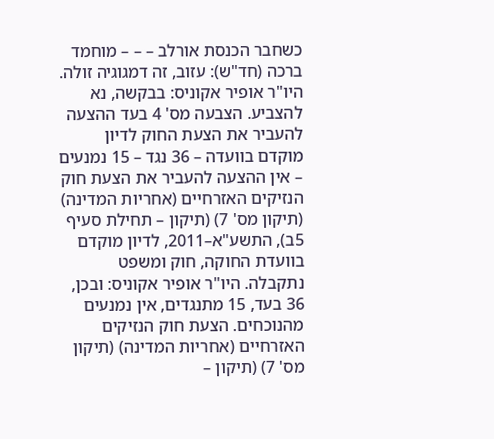כשחבר הכנסת אורלב – – – מוחמד ברכה (חד"ש): עזוב, זה דמגוגיה זולה. היו"ר אופיר אקוניס: בבקשה, נא להצביע. הצבעה מס' 4 בעד ההצעה להעביר את הצעת החוק לדיון מוקדם בוועדה – 36 נגד – 15 נמנעים – אין ההצעה להעביר את הצעת חוק הנזיקים האזרחיים (אחריות המדינה) (תיקון מס' 7) (תיקון – תחילת סעיף 5ב), התשע"א–2011, לדיון מוקדם בוועדת החוקה, חוק ומשפט נתקבלה. היו"ר אופיר אקוניס: ובכן, 36 בעד, 15 מתנגדים, אין נמנעים מהנוכחים. הצעת חוק הנזיקים האזרחיים (אחריות המדינה) (תיקון מס' 7) (תיקון –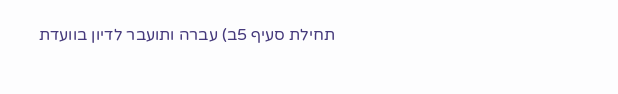תחילת סעיף 5ב) עברה ותועבר לדיון בוועדת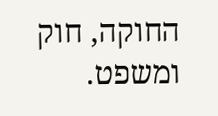החוקה, חוק ומשפט.